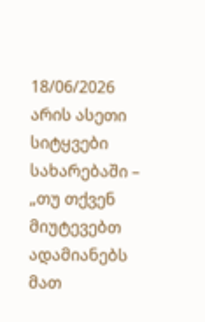18/06/2026
არის ასეთი სიტყვები სახარებაში – „თუ თქვენ მიუტევებთ ადამიანებს მათ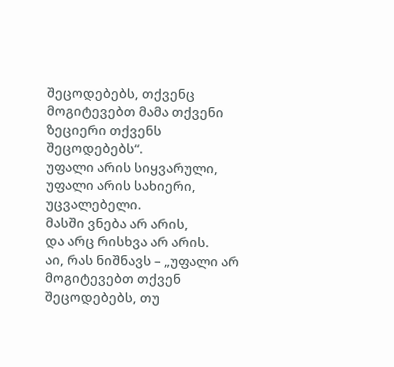შეცოდებებს, თქვენც მოგიტევებთ მამა თქვენი ზეციერი თქვენს შეცოდებებს“.
უფალი არის სიყვარული,
უფალი არის სახიერი,
უცვალებელი.
მასში ვნება არ არის,
და არც რისხვა არ არის.
აი, რას ნიშნავს – „უფალი არ მოგიტევებთ თქვენ შეცოდებებს, თუ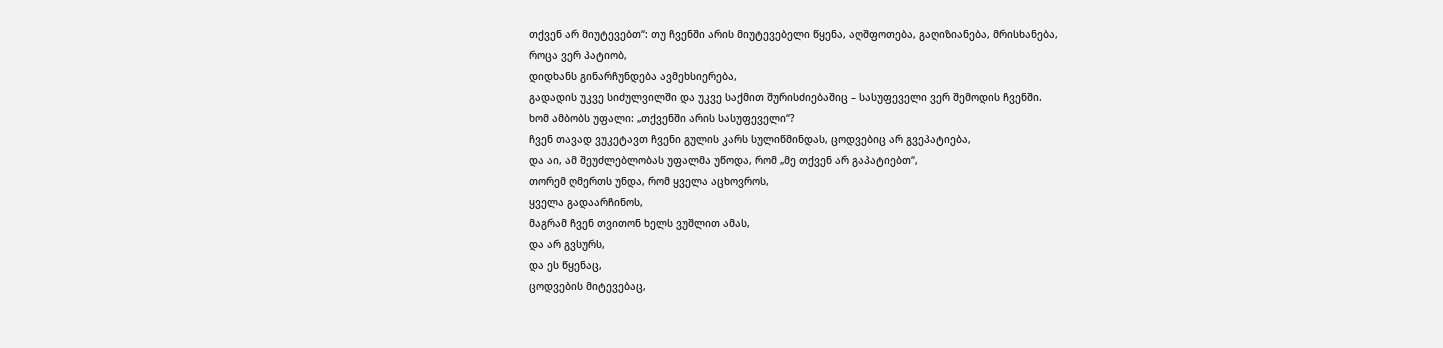თქვენ არ მიუტევებთ“: თუ ჩვენში არის მიუტევებელი წყენა, აღშფოთება, გაღიზიანება, მრისხანება,
როცა ვერ პატიობ,
დიდხანს გინარჩუნდება ავმეხსიერება,
გადადის უკვე სიძულვილში და უკვე საქმით შურისძიებაშიც – სასუფეველი ვერ შემოდის ჩვენში.
ხომ ამბობს უფალი: „თქვენში არის სასუფეველი“?
ჩვენ თავად ვუკეტავთ ჩვენი გულის კარს სულიწმინდას, ცოდვებიც არ გვეპატიება,
და აი, ამ შეუძლებლობას უფალმა უწოდა, რომ „მე თქვენ არ გაპატიებთ“,
თორემ ღმერთს უნდა, რომ ყველა აცხოვროს,
ყველა გადაარჩინოს,
მაგრამ ჩვენ თვითონ ხელს ვუშლით ამას,
და არ გვსურს,
და ეს წყენაც,
ცოდვების მიტევებაც,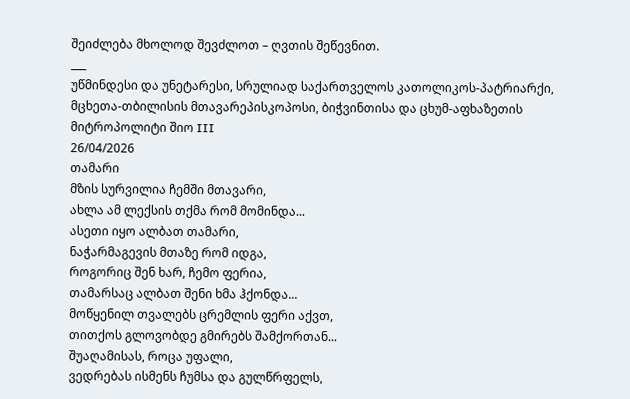შეიძლება მხოლოდ შევძლოთ – ღვთის შეწევნით.
___
უწმინდესი და უნეტარესი, სრულიად საქართველოს კათოლიკოს-პატრიარქი, მცხეთა-თბილისის მთავარეპისკოპოსი, ბიჭვინთისა და ცხუმ-აფხაზეთის მიტროპოლიტი შიო III
26/04/2026
თამარი
მზის სურვილია ჩემში მთავარი,
ახლა ამ ლექსის თქმა რომ მომინდა...
ასეთი იყო ალბათ თამარი,
ნაჭარმაგევის მთაზე რომ იდგა,
როგორიც შენ ხარ, ჩემო ფერია,
თამარსაც ალბათ შენი ხმა ჰქონდა...
მოწყენილ თვალებს ცრემლის ფერი აქვთ,
თითქოს გლოვობდე გმირებს შამქორთან...
შუაღამისას, როცა უფალი,
ვედრებას ისმენს ჩუმსა და გულწრფელს,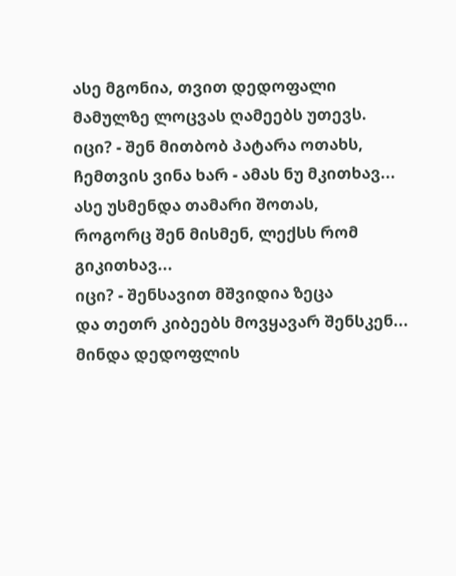ასე მგონია, თვით დედოფალი
მამულზე ლოცვას ღამეებს უთევს.
იცი? - შენ მითბობ პატარა ოთახს,
ჩემთვის ვინა ხარ - ამას ნუ მკითხავ...
ასე უსმენდა თამარი შოთას,
როგორც შენ მისმენ, ლექსს რომ გიკითხავ...
იცი? - შენსავით მშვიდია ზეცა
და თეთრ კიბეებს მოვყავარ შენსკენ...
მინდა დედოფლის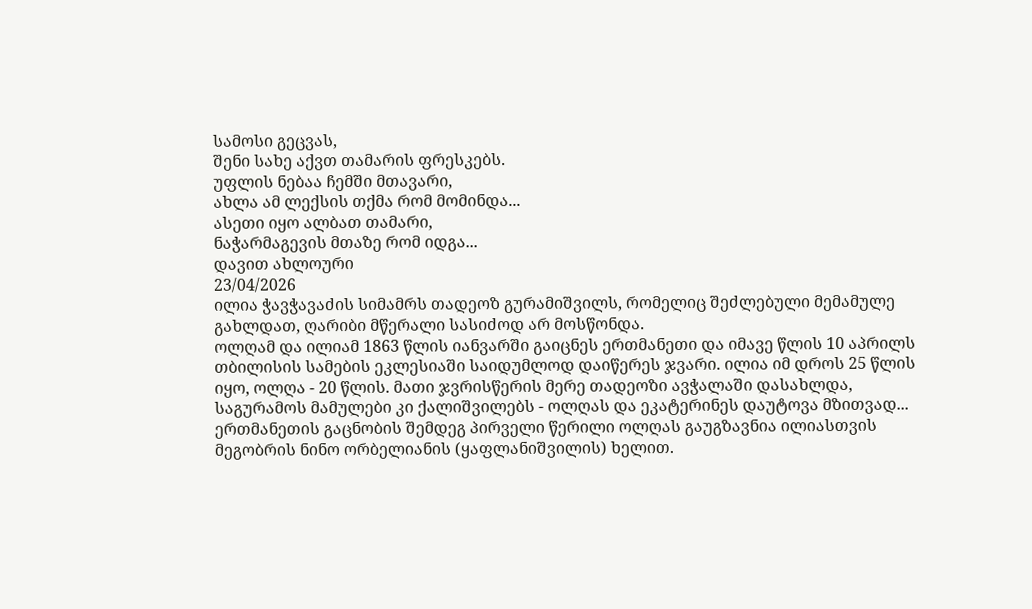სამოსი გეცვას,
შენი სახე აქვთ თამარის ფრესკებს.
უფლის ნებაა ჩემში მთავარი,
ახლა ამ ლექსის თქმა რომ მომინდა...
ასეთი იყო ალბათ თამარი,
ნაჭარმაგევის მთაზე რომ იდგა...
დავით ახლოური
23/04/2026
ილია ჭავჭავაძის სიმამრს თადეოზ გურამიშვილს, რომელიც შეძლებული მემამულე გახლდათ, ღარიბი მწერალი სასიძოდ არ მოსწონდა.
ოლღამ და ილიამ 1863 წლის იანვარში გაიცნეს ერთმანეთი და იმავე წლის 10 აპრილს თბილისის სამების ეკლესიაში საიდუმლოდ დაიწერეს ჯვარი. ილია იმ დროს 25 წლის იყო, ოლღა - 20 წლის. მათი ჯვრისწერის მერე თადეოზი ავჭალაში დასახლდა, საგურამოს მამულები კი ქალიშვილებს - ოლღას და ეკატერინეს დაუტოვა მზითვად...
ერთმანეთის გაცნობის შემდეგ პირველი წერილი ოლღას გაუგზავნია ილიასთვის მეგობრის ნინო ორბელიანის (ყაფლანიშვილის) ხელით.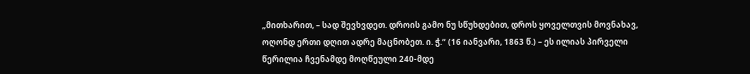„მითხარით, – სად შევხვდეთ. დროის გამო ნუ სწუხდებით, დროს ყოველთვის მოვნახავ, ოღონდ ერთი დღით ადრე მაცნობეთ. ი. ჭ.“ (16 იანვარი, 1863 წ.) – ეს ილიას პირველი წერილია ჩვენამდე მოღწეული 240-მდე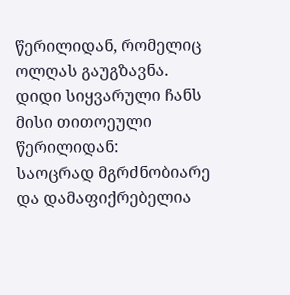წერილიდან, რომელიც ოლღას გაუგზავნა.
დიდი სიყვარული ჩანს მისი თითოეული წერილიდან:
საოცრად მგრძნობიარე და დამაფიქრებელია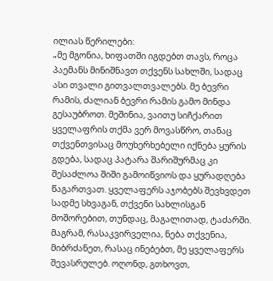ილიას წერილები:
„მე მგონია, ხიფათში იგდებთ თავს, როცა პაემანს მინიშნავთ თქვენს სახლში, სადაც ასი თვალი გითვალთვალებს. მე ბევრი რამის, ძალიან ბევრი რამის გამო მინდა გესაუბროთ. მეშინია, ვაითუ სიჩქარით ყველაფრის თქმა ვერ მოვასწრო, თანაც თქვენთვისაც მოუხერხებელი იქნება ყურის გდება, სადაც პატარა შარიშურმაც კი შესაძლოა შიში გამოიწვიოს და ყურადღება წაგართვათ. ყველაფერს აჯობებს შევხვდეთ სადმე სხვაგან, თქვენი სახლისგან მოშორებით, თუნდაც, მაგალითად, ტაძარში. მაგრამ, რასაკვირველია, ნება თქვენია, მიბრძანეთ, რასაც ინებებთ, მე ყველაფერს შევასრულებ. ოღონდ, გთხოვთ,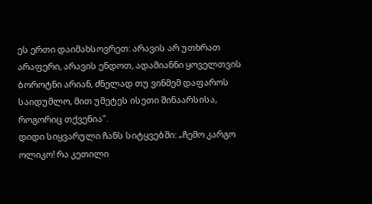ეს ერთი დაიმახსოვრეთ: არავის არ უთხრათ არაფერი, არავის ენდოთ, ადამიანნი ყოველთვის ბოროტნი არიან, ძნელად თუ ვინმემ დაფაროს საიდუმლო, მით უმეტეს ისეთი შინაარსისა, როგორიც თქვენია".
დიდი სიყვარული ჩანს სიტყვებში: „ჩემო კარგო ოლიკო! რა კეთილი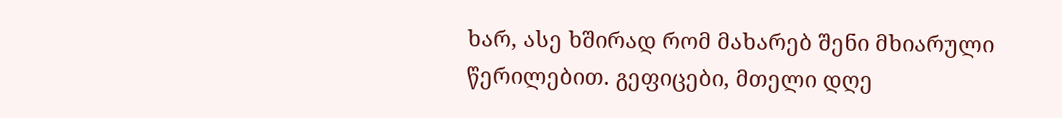ხარ, ასე ხშირად რომ მახარებ შენი მხიარული წერილებით. გეფიცები, მთელი დღე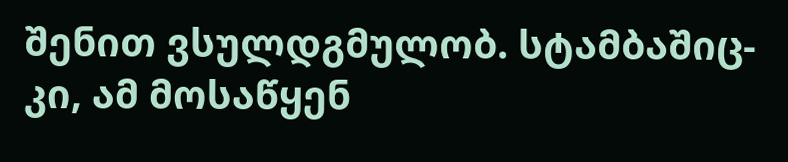შენით ვსულდგმულობ. სტამბაშიც-კი, ამ მოსაწყენ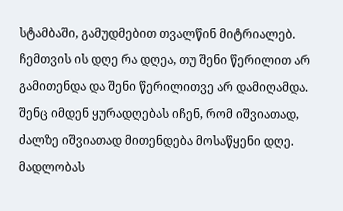სტამბაში, გამუდმებით თვალწინ მიტრიალებ. ჩემთვის ის დღე რა დღეა, თუ შენი წერილით არ გამითენდა და შენი წერილითვე არ დამიღამდა. შენც იმდენ ყურადღებას იჩენ, რომ იშვიათად, ძალზე იშვიათად მითენდება მოსაწყენი დღე. მადლობას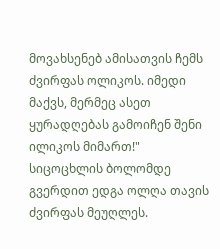მოვახსენებ ამისათვის ჩემს ძვირფას ოლიკოს. იმედი მაქვს, მერმეც ასეთ ყურადღებას გამოიჩენ შენი ილიკოს მიმართ!"
სიცოცხლის ბოლომდე გვერდით ედგა ოლღა თავის ძვირფას მეუღლეს.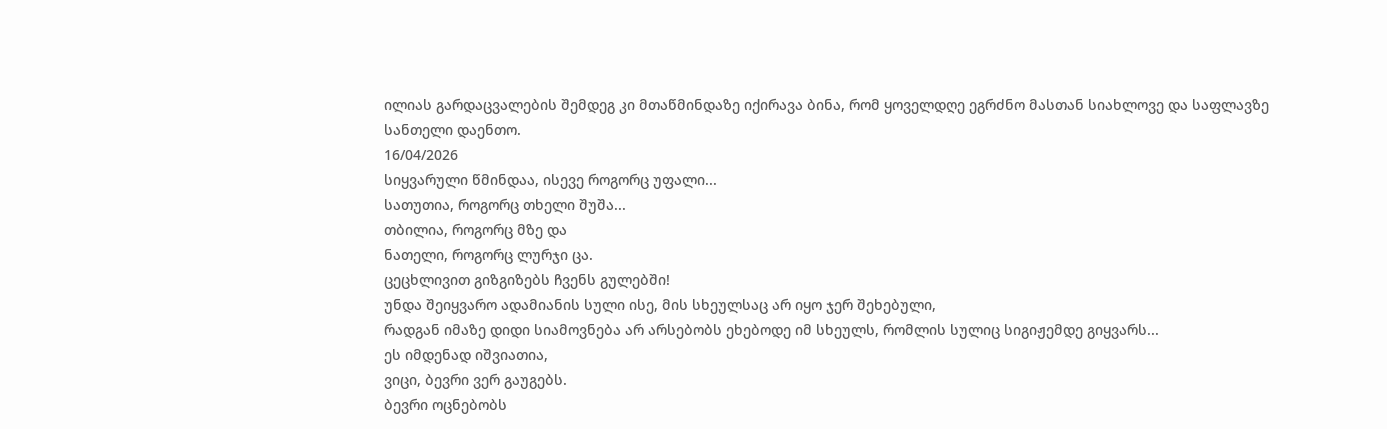ილიას გარდაცვალების შემდეგ კი მთაწმინდაზე იქირავა ბინა, რომ ყოველდღე ეგრძნო მასთან სიახლოვე და საფლავზე სანთელი დაენთო.
16/04/2026
სიყვარული წმინდაა, ისევე როგორც უფალი...
სათუთია, როგორც თხელი შუშა...
თბილია, როგორც მზე და
ნათელი, როგორც ლურჯი ცა.
ცეცხლივით გიზგიზებს ჩვენს გულებში!
უნდა შეიყვარო ადამიანის სული ისე, მის სხეულსაც არ იყო ჯერ შეხებული,
რადგან იმაზე დიდი სიამოვნება არ არსებობს ეხებოდე იმ სხეულს, რომლის სულიც სიგიჟემდე გიყვარს...
ეს იმდენად იშვიათია,
ვიცი, ბევრი ვერ გაუგებს.
ბევრი ოცნებობს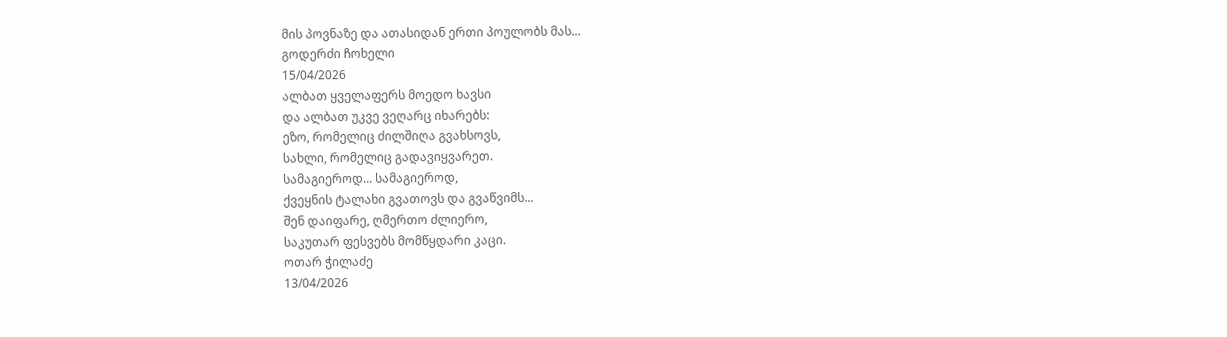მის პოვნაზე და ათასიდან ერთი პოულობს მას...
გოდერძი ჩოხელი
15/04/2026
ალბათ ყველაფერს მოედო ხავსი
და ალბათ უკვე ვეღარც იხარებს:
ეზო, რომელიც ძილშიღა გვახსოვს,
სახლი, რომელიც გადავიყვარეთ.
სამაგიეროდ... სამაგიეროდ,
ქვეყნის ტალახი გვათოვს და გვაწვიმს...
შენ დაიფარე, ღმერთო ძლიერო,
საკუთარ ფესვებს მომწყდარი კაცი.
ოთარ ჭილაძე
13/04/2026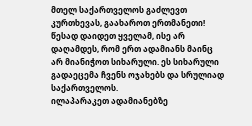მთელ საქართველოს გაძლევთ კურთხევას, გაახაროთ ერთმანეთი!
წესად დაიდეთ ყველამ, ისე არ დაღამდეს, რომ ერთ ადამიანს მაინც არ მიანიჭოთ სიხარული. ეს სიხარული გადაეცემა ჩვენს ოჯახებს და სრულიად საქართველოს.
ილაპარაკეთ ადამიანებზე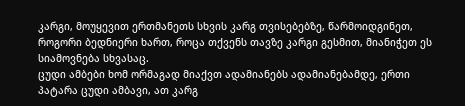კარგი, მოუყევით ერთმანეთს სხვის კარგ თვისებებზე, წარმოიდგინეთ, როგორი ბედნიერი ხართ, როცა თქვენს თავზე კარგი გესმით, მიანიჭეთ ეს სიამოვნება სხვასაც.
ცუდი ამბები ხომ ორმაგად მიაქვთ ადამიანებს ადამიანებამდე, ერთი პატარა ცუდი ამბავი, ათ კარგ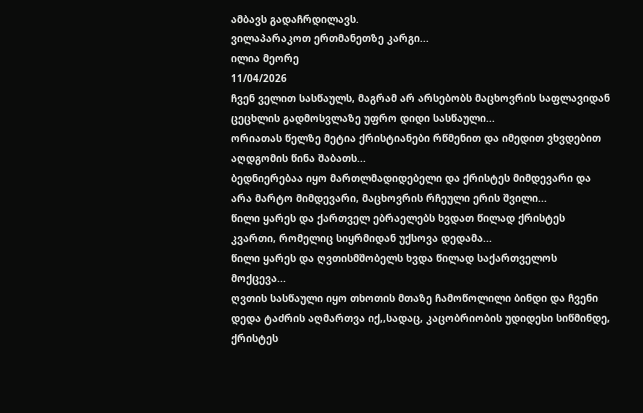ამბავს გადაჩრდილავს.
ვილაპარაკოთ ერთმანეთზე კარგი...
ილია მეორე
11/04/2026
ჩვენ ველით სასწაულს, მაგრამ არ არსებობს მაცხოვრის საფლავიდან ცეცხლის გადმოსვლაზე უფრო დიდი სასწაული...
ორიათას წელზე მეტია ქრისტიანები რწმენით და იმედით ვხვდებით აღდგომის წინა შაბათს...
ბედნიერებაა იყო მართლმადიდებელი და ქრისტეს მიმდევარი და არა მარტო მიმდევარი, მაცხოვრის რჩეული ერის შვილი...
წილი ყარეს და ქართველ ებრაელებს ხვდათ წილად ქრისტეს კვართი, რომელიც სიყრმიდან უქსოვა დედამა...
წილი ყარეს და ღვთისმშობელს ხვდა წილად საქართველოს მოქცევა...
ღვთის სასწაული იყო თხოთის მთაზე ჩამოწოლილი ბინდი და ჩვენი დედა ტაძრის აღმართვა იქ,,სადაც, კაცობრიობის უდიდესი სიწმინდე, ქრისტეს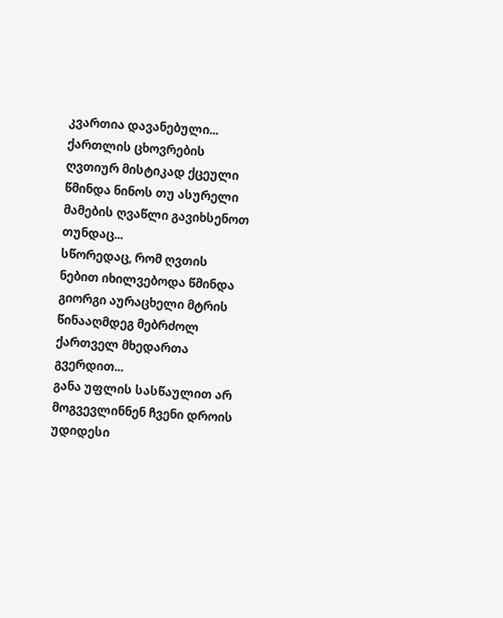კვართია დავანებული...
ქართლის ცხოვრების ღვთიურ მისტიკად ქცეული წმინდა ნინოს თუ ასურელი მამების ღვაწლი გავიხსენოთ თუნდაც...
სწორედაც, რომ ღვთის ნებით იხილვებოდა წმინდა გიორგი აურაცხელი მტრის წინააღმდეგ მებრძოლ ქართველ მხედართა გვერდით...
განა უფლის სასწაულით არ მოგვევლინნენ ჩვენი დროის უდიდესი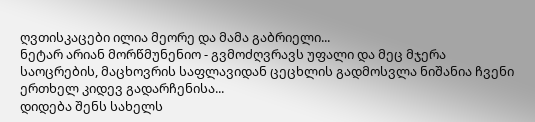ღვთისკაცები ილია მეორე და მამა გაბრიელი...
ნეტარ არიან მორწმუნენიო - გვმოძღვრავს უფალი და მეც მჯერა საოცრების, მაცხოვრის საფლავიდან ცეცხლის გადმოსვლა ნიშანია ჩვენი ერთხელ კიდევ გადარჩენისა...
დიდება შენს სახელს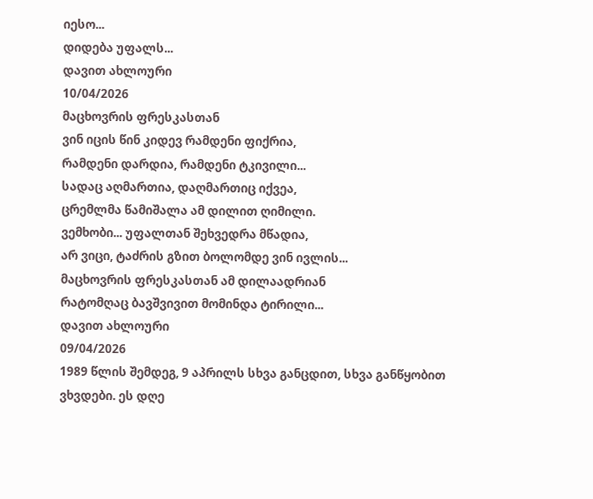იესო...
დიდება უფალს...
დავით ახლოური
10/04/2026
მაცხოვრის ფრესკასთან
ვინ იცის წინ კიდევ რამდენი ფიქრია,
რამდენი დარდია, რამდენი ტკივილი...
სადაც აღმართია, დაღმართიც იქვეა,
ცრემლმა წამიშალა ამ დილით ღიმილი.
ვემხობი... უფალთან შეხვედრა მწადია,
არ ვიცი, ტაძრის გზით ბოლომდე ვინ ივლის...
მაცხოვრის ფრესკასთან ამ დილაადრიან
რატომღაც ბავშვივით მომინდა ტირილი...
დავით ახლოური
09/04/2026
1989 წლის შემდეგ, 9 აპრილს სხვა განცდით, სხვა განწყობით ვხვდები. ეს დღე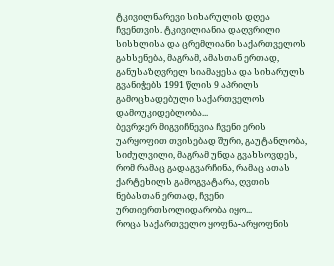ტკივილნარევი სიხარულის დღეა ჩვენთვის. ტკივილიანია დაღვრილი სისხლისა და ცრემლიანი საქართველოს გახსენება, მაგრამ, ამასთან ერთად, განუსაზღვრელ სიამაყესა და სიხარულს გვანიჭებს 1991 წლის 9 აპრილს გამოცხადებული საქართველოს დამოუკიდებლობა...
ბევრჯერ მიგვიჩნევია ჩვენი ერის უარყოფით თვისებად შური, გაუტანლობა, სიძულვილი, მაგრამ უნდა გვახსოვდეს, რომ რამაც გადაგვარჩინა, რამაც ათას ქარტეხილს გამოგვატარა, ღვთის ნებასთან ერთად, ჩვენი ურთიერთსოლიდარობა იყო...
როცა საქართველო ყოფნა-არყოფნის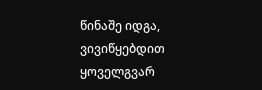წინაშე იდგა, ვივიწყებდით ყოველგვარ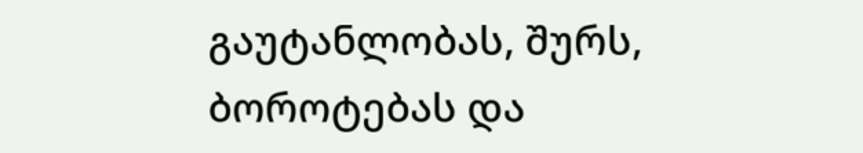გაუტანლობას, შურს, ბოროტებას და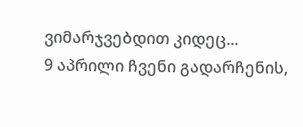ვიმარჯვებდით კიდეც...
9 აპრილი ჩვენი გადარჩენის,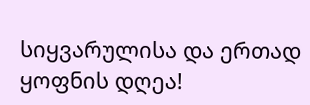სიყვარულისა და ერთად ყოფნის დღეა!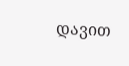დავით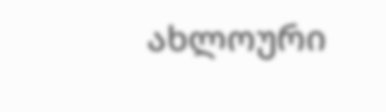ახლოური